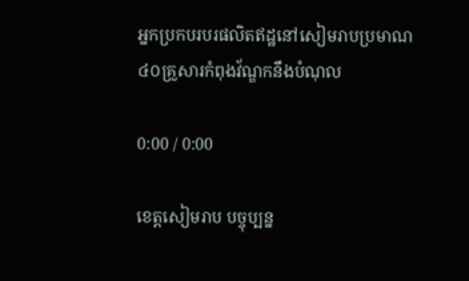អ្នកប្រកបរបរផលិតឥដ្ឋនៅសៀមរាបប្រមាណ៤០គ្រួសារកំពុងវ័ណ្ឌកនឹងបំណុល

0:00 / 0:00

ខេត្តសៀមរាប បច្ចុប្បន្ន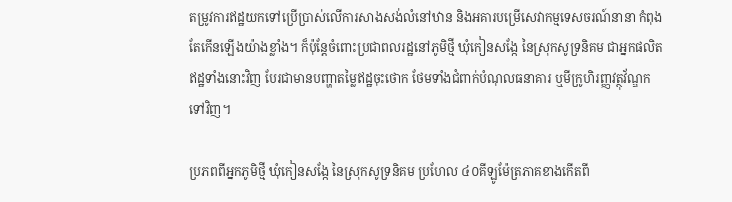តម្រូវការឥដ្ឋយកទៅប្រើប្រាស់លើការសាងសង់លំនៅឋាន និងអគារបម្រើសេវាកម្មទេសចរណ៍នានា កំពុងតែកើនឡើងយ៉ាងខ្លាំង។ ក៏ប៉ុន្តែចំពោះប្រជាពលរដ្ឋនៅភូមិថ្មី ឃុំកៀនសង្កែ នៃស្រុកសូទ្រនិគម ជាអ្នកផលិតឥដ្ឋទាំងនោះវិញ បែរជាមានបញ្ហាតម្លៃឥដ្ឋចុះថោក ថែមទាំងជំពាក់បំណុលធនាគារ ឬមីក្រូហិរញ្ញវត្ថុវ័ណ្ឌកទៅវិញ។

ប្រភពពីអ្នកភូមិថ្មី ឃុំកៀនសង្កែ នៃស្រុកសូទ្រនិគម ប្រហែល ៤០គីឡូម៉ែត្រភាគខាងកើតពី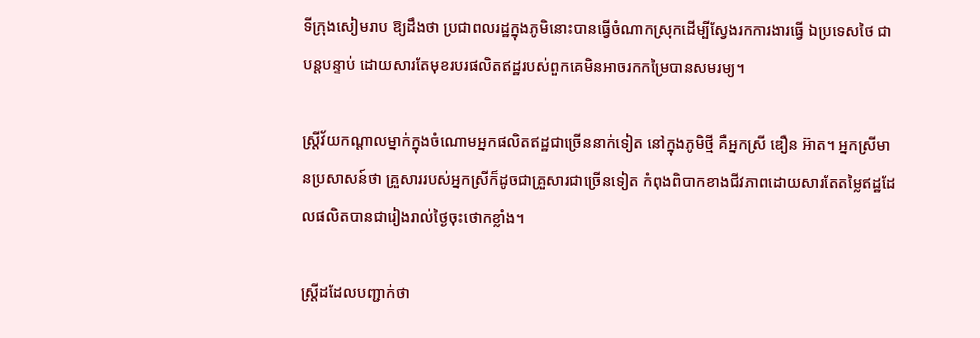ទីក្រុងសៀមរាប ឱ្យដឹងថា ប្រជាពលរដ្ឋក្នុងភូមិនោះបានធ្វើចំណាកស្រុកដើម្បីស្វែងរកការងារធ្វើ ឯប្រទេសថៃ ជាបន្តបន្ទាប់ ដោយសារតែមុខរបរផលិតឥដ្ឋរបស់ពួកគេមិនអាចរកកម្រៃបានសមរម្យ។

ស្ត្រីវ័យកណ្ដាលម្នាក់ក្នុងចំណោមអ្នកផលិតឥដ្ឋជាច្រើននាក់ទៀត នៅក្នុងភូមិថ្មី គឺអ្នកស្រី ឌឿន អ៊ាត។ អ្នកស្រីមានប្រសាសន៍ថា គ្រួសាររបស់អ្នកស្រីក៏ដូចជាគ្រួសារជាច្រើនទៀត កំពុងពិបាកខាងជីវភាពដោយសារតែតម្លៃឥដ្ឋដែលផលិតបានជារៀងរាល់ថ្ងៃចុះថោកខ្លាំង។

ស្ត្រីដដែលបញ្ជាក់ថា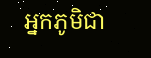អ្នកភូមិជា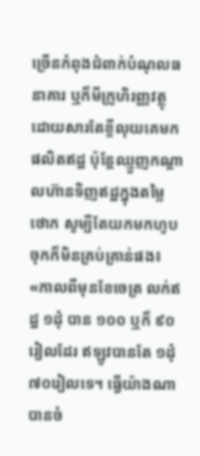ច្រើនកំពុងជំពាក់បំណុលធនាគារ ឬក៏មីក្រូហិរញ្ញវត្ថុ ដោយសារតែខ្ចីលុយគេមកផលិតឥដ្ឋ ប៉ុន្តែឈ្មួញកណ្ដាលហ៊ានទិញឥដ្ឋក្នុងតម្លៃថោក សូម្បីតែយកមកហូបចុកក៏មិនគ្រប់គ្រាន់ផង៖ «កាលពីមុនខែចេត្រ លក់ឥដ្ឋ ១ដុំ បាន ១០០ ឬក៏ ៩០រៀលដែរ ឥឡូវបានតែ ១ដុំ ៧០រៀលទេ។ ធ្វើយ៉ាងណាបានចំ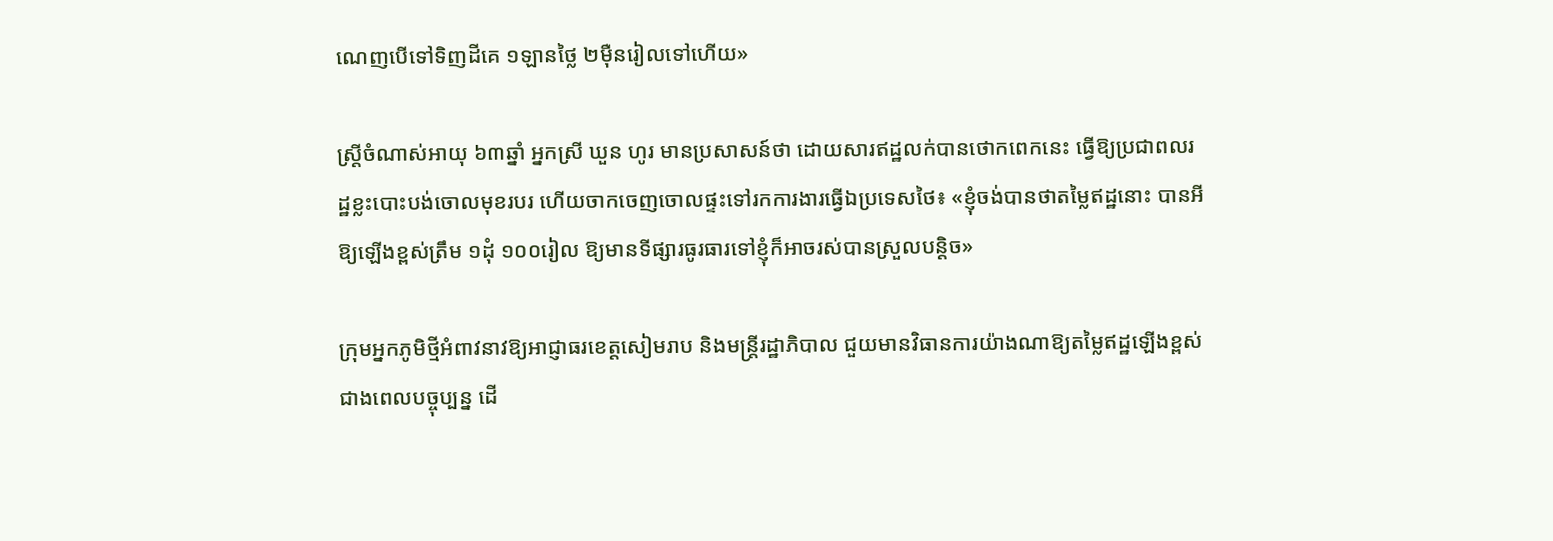ណេញបើទៅទិញដីគេ ១ឡានថ្លៃ ២ម៉ឺនរៀលទៅហើយ»

ស្ត្រីចំណាស់អាយុ ៦៣ឆ្នាំ អ្នកស្រី ឃួន ហូរ មានប្រសាសន៍ថា ដោយសារឥដ្ឋលក់បានថោកពេកនេះ ធ្វើឱ្យប្រជាពលរដ្ឋខ្លះបោះបង់ចោលមុខរបរ ហើយចាកចេញចោលផ្ទះទៅរកការងារធ្វើឯប្រទេសថៃ៖ «ខ្ញុំចង់បានថាតម្លៃឥដ្ឋនោះ បានអីឱ្យឡើងខ្ពស់ត្រឹម ១ដុំ ១០០រៀល ឱ្យមានទីផ្សារធូរធារទៅខ្ញុំក៏អាចរស់បានស្រួលបន្តិច»

ក្រុមអ្នកភូមិថ្មីអំពាវនាវឱ្យអាជ្ញាធរខេត្តសៀមរាប និងមន្ត្រីរដ្ឋាភិបាល ជួយមានវិធានការយ៉ាងណាឱ្យតម្លៃឥដ្ឋឡើងខ្ពស់ជាងពេលបច្ចុប្បន្ន ដើ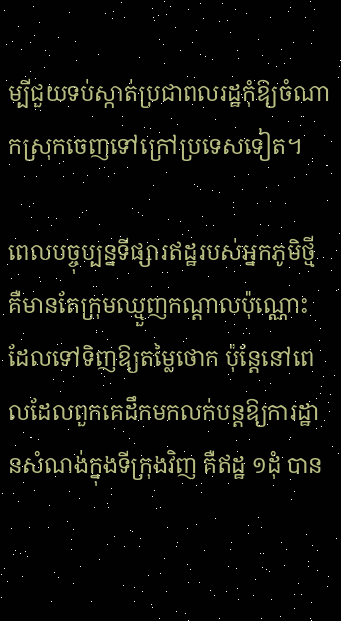ម្បីជួយទប់ស្កាត់ប្រជាពលរដ្ឋកុំឱ្យចំណាកស្រុកចេញទៅក្រៅប្រទេសទៀត។

ពេលបច្ចុប្បន្នទីផ្សារឥដ្ឋរបស់អ្នកភូមិថ្មី គឺមានតែក្រុមឈ្មួញកណ្ដាលប៉ុណ្ណោះ ដែលទៅទិញឱ្យតម្លៃថោក ប៉ុន្តែនៅពេលដែលពួកគេដឹកមកលក់បន្តឱ្យការដ្ឋានសំណង់ក្នុងទីក្រុងវិញ គឺឥដ្ឋ ១ដុំ បាន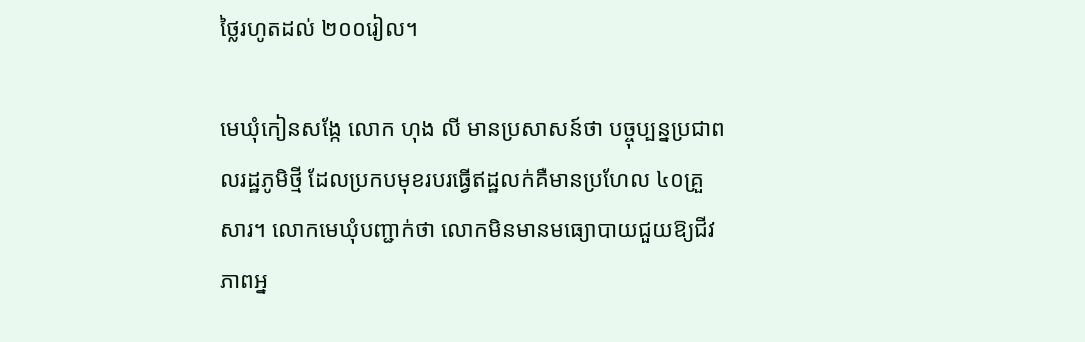ថ្លៃរហូតដល់ ២០០រៀល។

មេឃុំកៀនសង្កែ លោក ហុង លី មានប្រសាសន៍ថា បច្ចុប្បន្នប្រជាពលរដ្ឋភូមិថ្មី ដែលប្រកបមុខរបរធ្វើឥដ្ឋលក់គឺមានប្រហែល ៤០គ្រួសារ។ លោកមេឃុំបញ្ជាក់ថា លោកមិនមានមធ្យោបាយជួយឱ្យជីវភាពអ្ន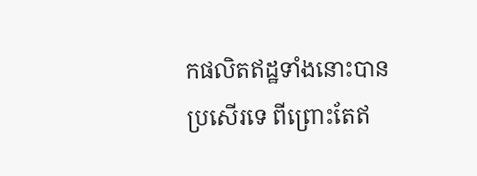កផលិតឥដ្ឋទាំងនោះបានប្រសើរទេ ពីព្រោះតែឥ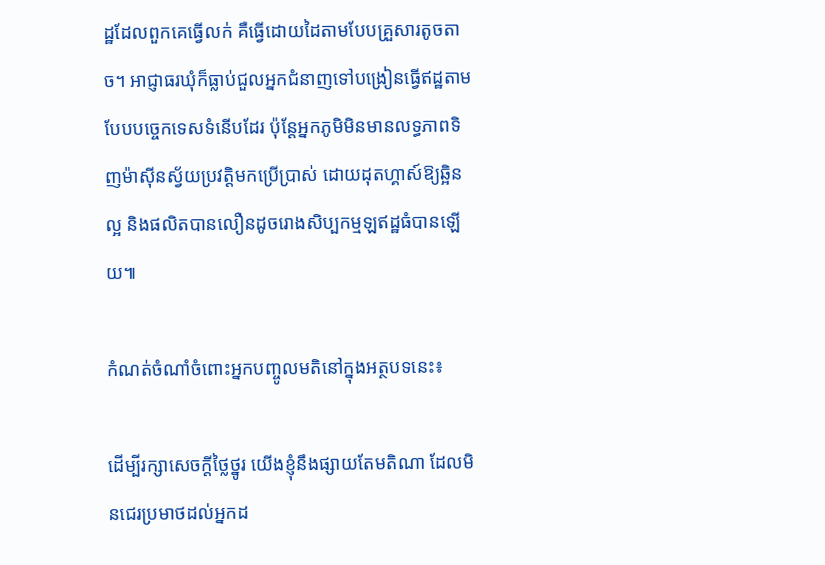ដ្ឋដែលពួកគេធ្វើលក់ គឺធ្វើដោយដៃតាមបែបគ្រួសារតូចតាច។ អាជ្ញាធរឃុំក៏ធ្លាប់ជួលអ្នកជំនាញទៅបង្រៀនធ្វើឥដ្ឋតាមបែបបច្ចេកទេសទំនើបដែរ ប៉ុន្តែអ្នកភូមិមិនមានលទ្ធភាពទិញម៉ាស៊ីនស្វ័យប្រវត្តិមកប្រើប្រាស់ ដោយដុតហ្គាស៍ឱ្យឆ្អិនល្អ និងផលិតបានលឿនដូចរោងសិប្បកម្មឡឥដ្ឋធំបានឡើយ៕

កំណត់ចំណាំចំពោះអ្នកបញ្ចូលមតិនៅក្នុងអត្ថបទនេះ៖

ដើម្បីរក្សាសេចក្ដីថ្លៃថ្នូរ យើងខ្ញុំនឹងផ្សាយតែមតិណា ដែលមិនជេរប្រមាថដល់អ្នកដ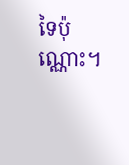ទៃប៉ុណ្ណោះ។